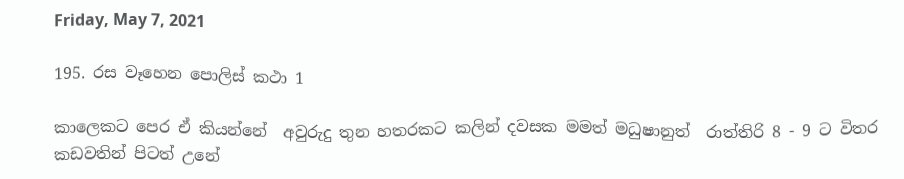Friday, May 7, 2021

195. රස වෑහෙන පොලිස් කථා 1

කාලෙකට පෙර ඒ කියන්නේ  අවුරුදු තුන හතරකට කලින් දවසක මමත් මධුෂානුත්  රාත්තිරි 8 - 9 ට විතර කඩවතින් පිටත් උනේ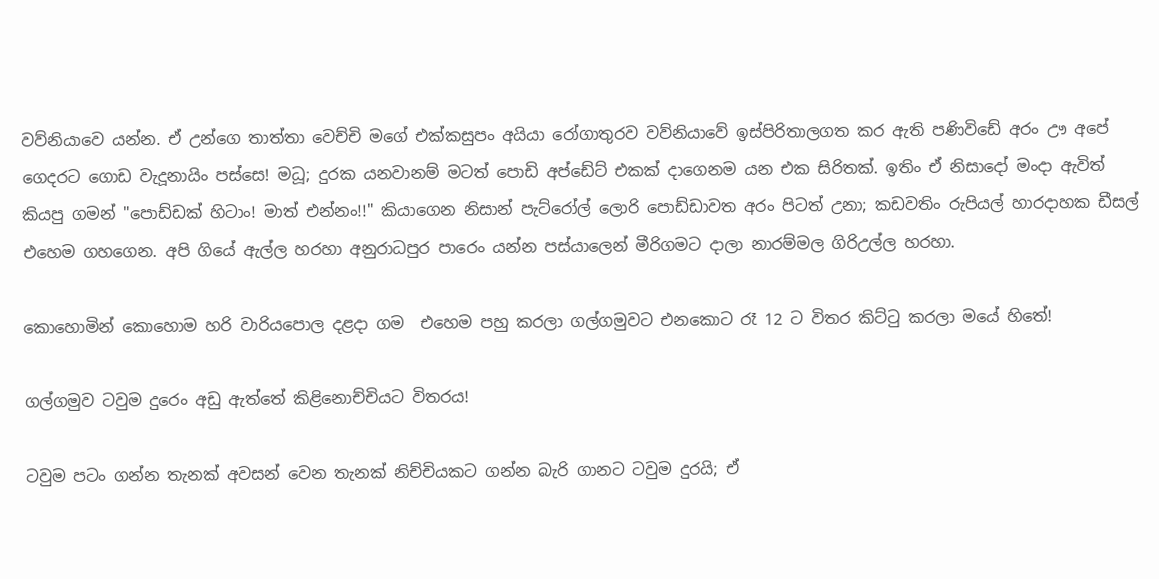වව්නියාවෙ යන්න. ඒ උන්ගෙ තාත්තා වෙච්චි මගේ එක්කසුපං අයියා රෝගාතුරව වව්නියාවේ ඉස්පිරිතාලගත කර ඇති පණිවිඩේ අරං ඌ අපේ ගෙදරට ගොඩ වැදූනායිං පස්සෙ! මධූ; දුරක යනවානම් මටත් පොඩි අප්ඩේට් එකක් දාගෙනම යන එක සිරිතක්. ඉතිං ඒ නිසාදෝ මංදා ඇවිත් කියපු ගමන් "පොඩ්ඩක් හිටාං! මාත් එන්නං!!" කියාගෙන නිසාන් පැට්රෝල් ලොරි පොඩ්ඩාවත අරං පිටත් උනා; කඩවතිං රුපියල් හාරදාහක ඩීසල් එහෙම ගහගෙන. අපි ගියේ ඇල්ල හරහා අනුරාධපුර පාරෙං යන්න පස්යාලෙන් මීරිගමට දාලා නාරම්මල ගිරිඋල්ල හරහා.

කොහොමින් කොහොම හරි වාරියපොල දළදා ගම  එහෙම පහු කරලා ගල්ගමුවට එනකොට රෑ 12 ට විතර කිට්ටු කරලා මයේ හිතේ!

ගල්ගමුව ටවුම දුරෙං අඩු ඇත්තේ කිළිනොච්චියට විතරය!

ටවුම පටං ගන්න තැනක් අවසන් වෙන තැනක් නිච්චියකට ගන්න බැරි ගානට ටවුම දුරයි; ඒ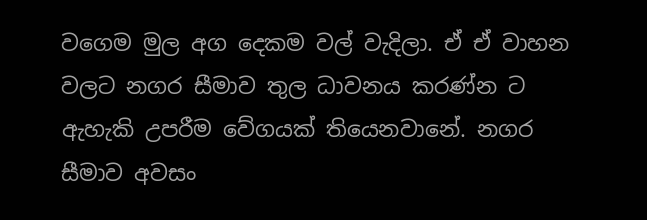වගෙම මුල අග දෙකම වල් වැදිලා. ඒ ඒ වාහන වලට නගර සීමාව තුල ධාවනය කරණ්න ට ඇහැකි උපරීම වේගයක් තියෙනවානේ. නගර සීමාව අවසං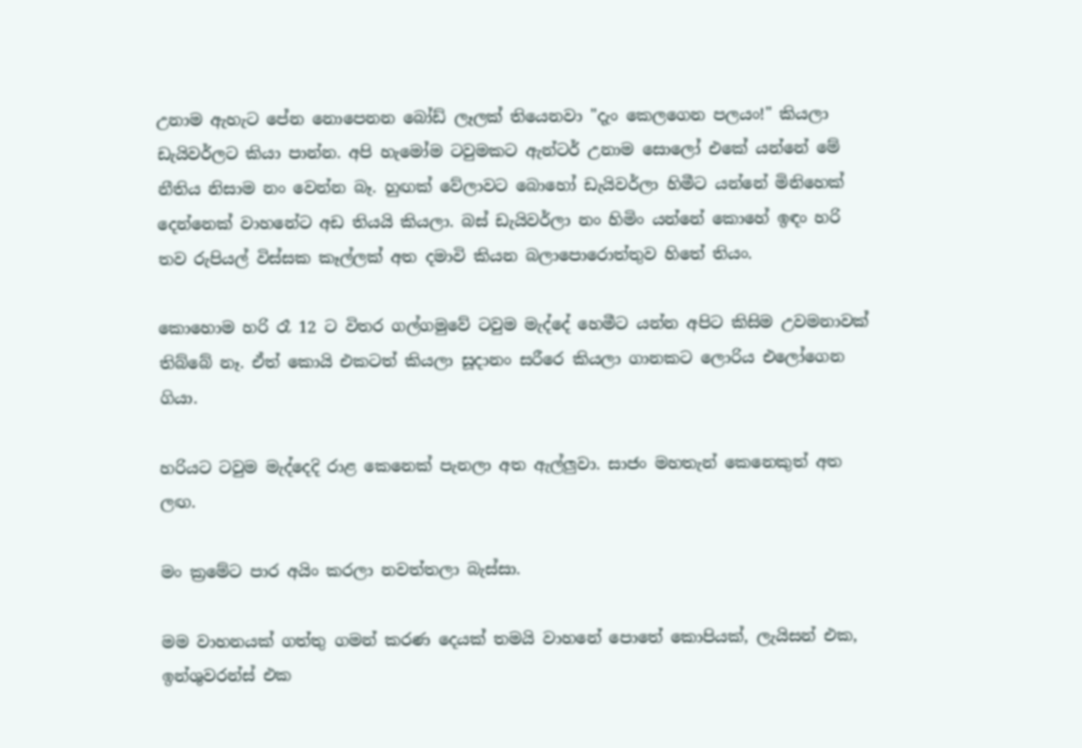උනාම ඇහැට පේන නොපෙනන බෝඩ් ලෑලක් තියෙනවා "දැං කෙලගෙන පලයං!" කියලා ඩැයිවර්ලට කියා පාන්න. අපි හැමෝම ටවුමකට ඇන්ටර් උනාම සොලෝ එකේ යන්නේ මේ නීතිය නිසාම නං වෙන්න බෑ. හුඟක් වේලාවට බොහෝ ඩැයිවර්ලා හිමීට යන්නේ මිනිහෙක් දෙන්නෙක් වාහනේට අඩ තියයි කියලා. බස් ඩැයිවර්ලා නං හිමිං යන්නේ කොහේ ඉඳං හරි තව රුපියල් විස්සක කෑල්ලක් අත දමාවි කියන බලාපොරොත්තුව හිතේ තියං.

කොහොම හරි රෑ 12 ට විතර ගල්ගමුවේ ටවුම මැද්දේ හෙමීට යන්න අපිට කිසිම උවමනාවක් තිබ්බේ නෑ. ඒත් කොයි එකටත් කියලා සූදානං සරීරෙ කියලා ගානකට ලොරිය එලෝගෙන ගියා.

හරියට ටවුම මැද්දෙදි රාළ කෙනෙක් පැනලා අත ඇල්ලුවා. සාජං මහතැන් කෙනෙකුත් අත ලඟ.

මං ක්‍රමේට පාර අයිං කරලා නවත්තලා බැස්සා.

මම වාහනයක් ගත්තු ගමන් කරණ දෙයක් තමයි වාහනේ පොතේ කොපියක්, ලැයිසන් එක, ඉන්ශුවරන්ස් එක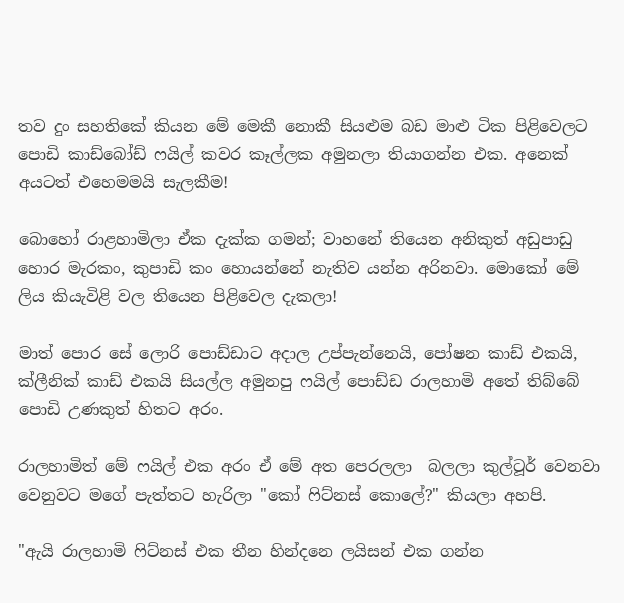තව දුං සහතිකේ කියන මේ මෙකී නොකී සියළුම බඩ මාළු ටික පිළිවෙලට පොඩි කාඩ්බෝඩ් ෆයිල් කවර කෑල්ලක අමුනලා තියාගන්න එක. අනෙක් අයටත් එහෙමමයි සැලකීම!

බොහෝ රාළහාමිලා ඒක දැක්ක ගමන්; වාහනේ තියෙන අනිකුත් අඩුපාඩු හොර මැරකං, කුපාඩි කං හොයන්නේ නැතිව යන්න අරිනවා. මොකෝ මේ ලිය කියැවිළි වල තියෙන පිළිවෙල දැකලා!

මාත් පොර සේ ලොරි පොඩ්ඩාට අදාල උප්පැන්නෙයි, පෝෂන කාඩ් එකයි, ක්ලීනික් කාඩ් එකයි සියල්ල අමුනපු ෆයිල් පොඩ්ඩ රාලහාමි අතේ තිබ්බේ පොඩි උණකුත් හිතට අරං.

රාලහාමිත් මේ ෆයිල් එක අරං ඒ මේ අත පෙරලලා  බලලා කුල්ටූර් වෙනවා වෙනුවට මගේ පැත්තට හැරිලා "කෝ ෆිට්නස් කොලේ?" කියලා අහපි.

"ඇයි රාලහාමි ෆිට්නස් එක තීන හින්දනෙ ලයිසන් එක ගන්න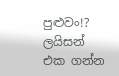පුළුවං!? ලයිසන් එක ගන්න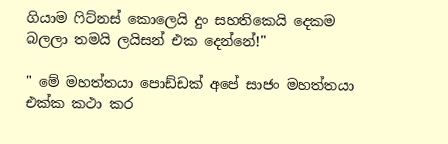ගියාම ෆිට්නස් කොලෙයි දුං සහතිකෙයි දෙකම බලලා තමයි ලයිසන් එක දෙන්නේ!"

" මේ මහත්තයා පොඩ්ඩක් අපේ සාජං මහත්තයා එක්ක කථා කර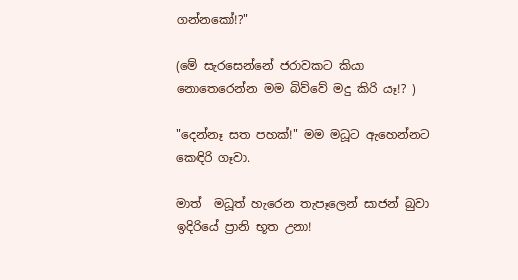ගන්නකෝ!?"

(මේ සැරසෙන්නේ ජරාවකට කියා නොතෙරෙන්න මම බිව්වේ මදු කිරි යෑ!? )

"දෙන්නෑ සත පහක්!" මම මධූට ඇහෙන්නට කෙඳිරි ගෑවා.

මාත්  මධූත් හැරෙන තැපෑලෙන් සාජන් බුවා ඉදිරියේ ප්‍රානි භූත උනා!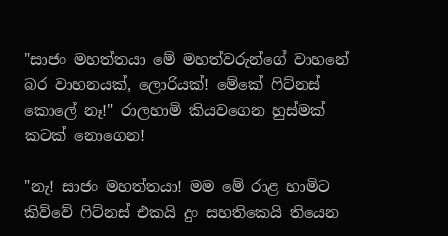"සාජං මහත්තයා මේ මහත්වරුන්ගේ වාහනේ බර වාහනයක්, ලොරියක්! මේකේ ෆිට්නස් කොලේ නෑ!" රාලහාමි කියවගෙන හුස්මක් කටක් නොගෙන!

"නැ! සාජං මහත්තයා! මම මේ රාළ හාමිට කිව්වේ ෆිට්නස් එකයි දුං සහතිකෙයි තියෙන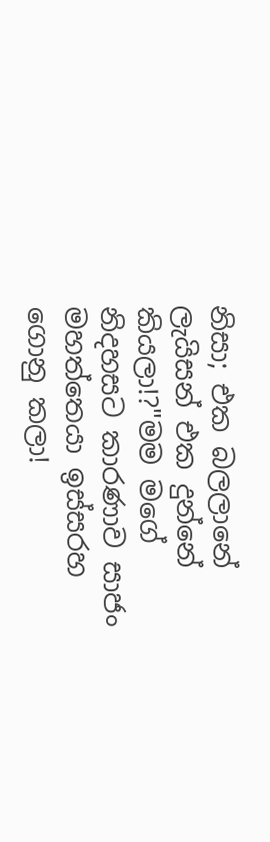නිසා; එක බලලානේ ලැයිසන් එක දුන්නේ කියලා!?"මම මගේ නිදහසට කාරණාව සාජං මහත්තෙයා ඉස්සරහ ගොනු කලා!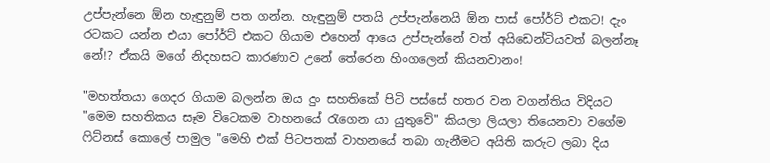උප්පැන්නෙ ඕන හැඳුනුම් පත ගන්න. හැඳුනුම් පතයි උප්පැන්නෙයි ඕන පාස් පෝර්ට් එකට! දැං රටකට යන්න එයා පෝර්ට් එකට ගියාම එහෙන් ආයෙ උප්පැන්නේ වත් අයිඩෙන්ටියවත් බලන්නෑ නේ!? ඒකයි මගේ නිදහසට කාරණාව උනේ තේරෙන හිංගලෙන් කියනවානං!

"මහත්තයා ගෙදර ගියාම බලන්න ඔය දුං සහතිකේ පිටි පස්සේ හතර වන වගන්තිය විදියට "මෙම සහතිකය සෑම විටෙකම වාහනයේ රැගෙන යා යුතුවේ" කියලා ලියලා තියෙනවා වගේම ෆිට්නස් කොලේ පාමුල "මෙහි එක් පිටපතක් වාහනයේ තබා ගැනීමට අයිති කරුට ලබා දිය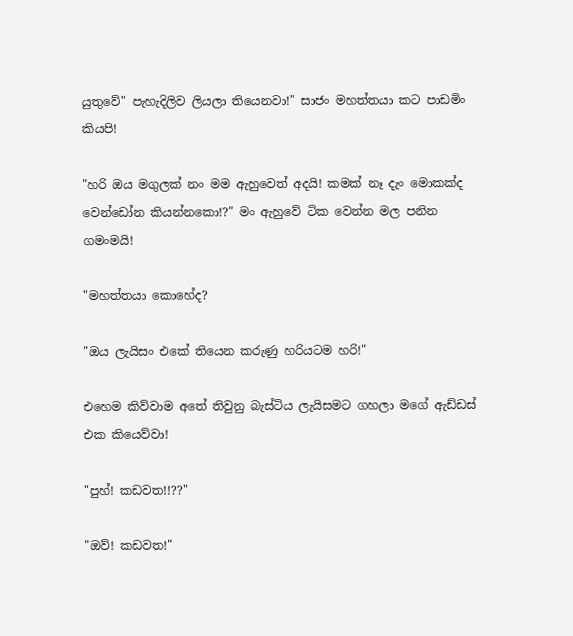යුතුවේ" පැහැදිලිව ලියලා තියෙනවා!" සාජං මහත්තයා කට පාඩමිං කියපි!

"හරි ඔය මගුලක් නං මම ඇහුවෙත් අදයි! කමක් නෑ දැං මොකක්ද වෙන්ඩෝන කියන්නකො!?" මං ඇහුවේ ටික වෙන්න මල පනින ගමංමයි!

"මහත්තයා කොහේද?

"ඔය ලැයිසං එකේ තියෙන කරුණු හරියටම හරි!"

එහෙම කිව්වාම අතේ තිවුනු බැස්ටිය ලැයිසමට ගහලා මගේ ඇඩ්ඩස් එක කියෙව්වා!

"පුහ්! කඩවත!!??"

"ඔව්! කඩවත!"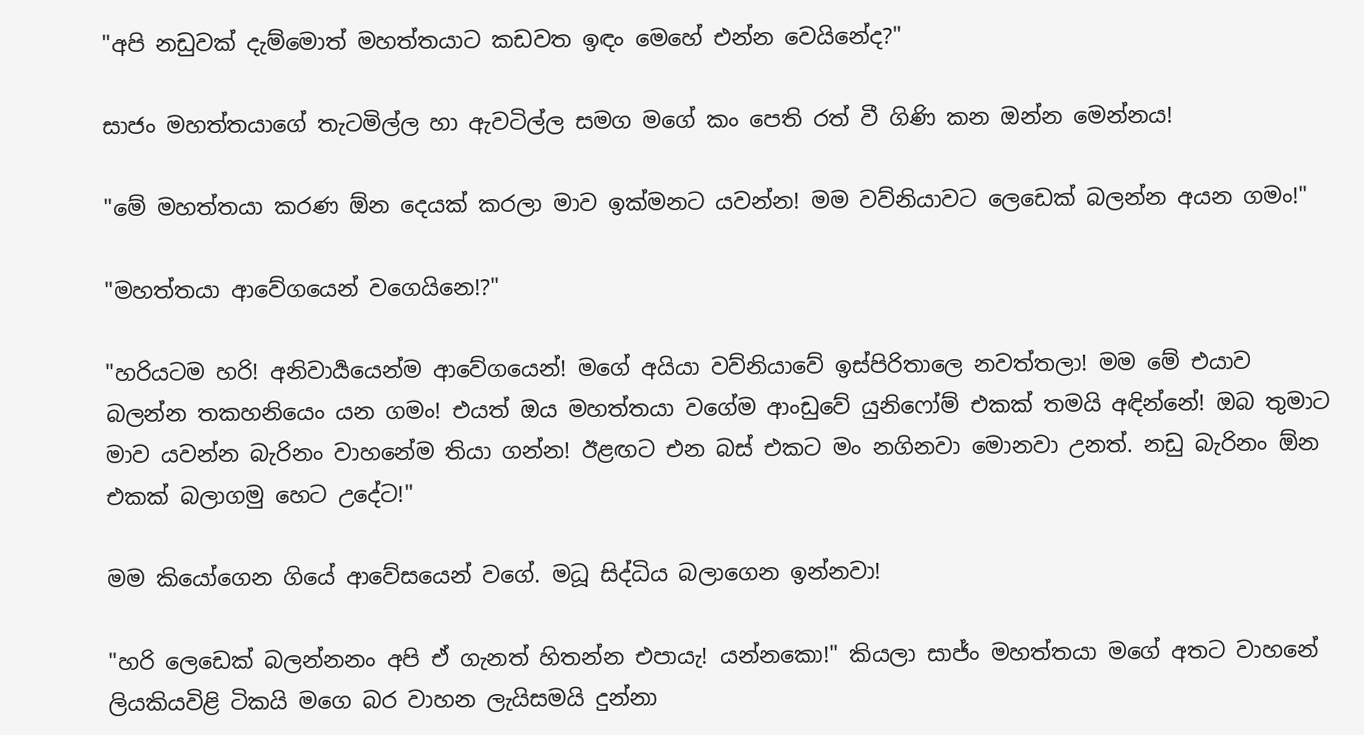"අපි නඩුවක් දැම්මොත් මහත්තයාට කඩවත ඉඳං මෙහේ එන්න වෙයිනේද?"

සාජං මහත්තයාගේ තැටමිල්ල හා ඇවටිල්ල සමග මගේ කං පෙති රත් වී ගිණි කන ඔන්න මෙන්නය!

"මේ මහත්තයා කරණ ඕන දෙයක් කරලා මාව ඉක්මනට යවන්න! මම වව්නියාවට ලෙඩෙක් බලන්න අයන ගමං!"

"මහත්තයා ආවේගයෙන් වගෙයිනෙ!?"

"හරියටම හරි! අනිවාර්‍යයෙන්ම ආවේගයෙන්! මගේ අයියා වව්නියාවේ ඉස්පිරිතාලෙ නවත්තලා! මම මේ එයාව බලන්න තකහනියෙං යන ගමං! එයත් ඔය මහත්තයා වගේම ආංඩුවේ යුනිෆෝම් එකක් තමයි අඳින්නේ! ඔබ තුමාට මාව යවන්න බැරිනං වාහනේම තියා ගන්න! ඊළඟට එන බස් එකට මං නගිනවා මොනවා උනත්. නඩු බැරිනං ඕන එකක් බලාගමු හෙට උදේට!"

මම කියෝගෙන ගියේ ආවේසයෙන් වගේ. මධූ සිද්ධිය බලාගෙන ඉන්නවා!

"හරි ලෙඩෙක් බලන්නනං අපි ඒ ගැනත් හිතන්න එපායැ! යන්නකො!" කියලා සාජ්ං මහත්තයා මගේ අතට වාහනේ ලියකියවිළි ටිකයි මගෙ බර වාහන ලැයිසමයි දුන්නා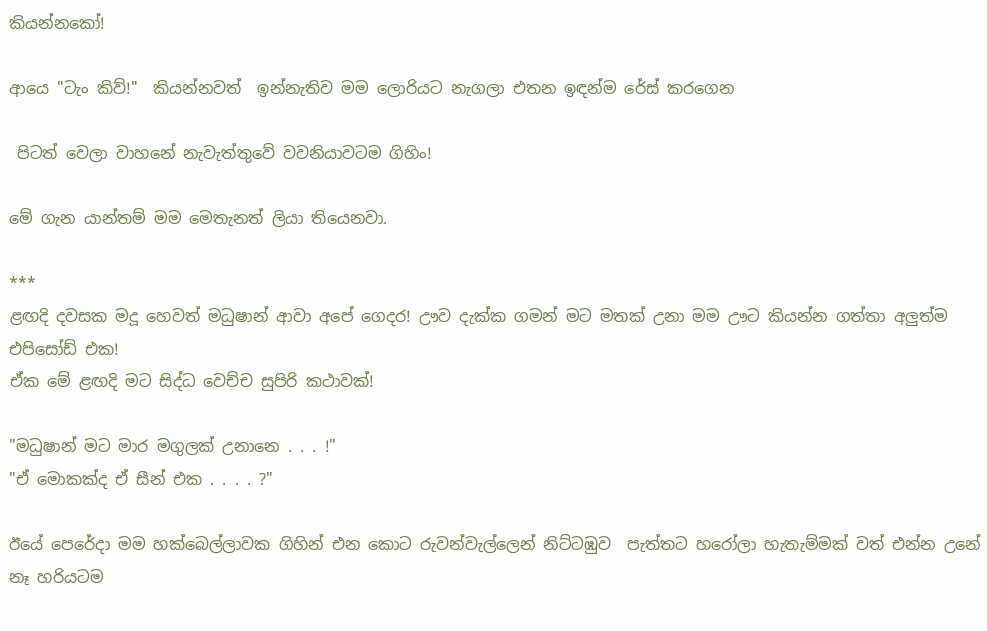කියන්නකෝ!

ආයෙ "ටැං කිව්!"  කියන්නවත්  ඉන්නැතිව මම ලොරියට නැගලා එතන ඉඳන්ම රේස් කරගෙන

 පිටත් වෙලා වාහනේ නැවැත්තුවේ වවනියාවටම ගිහිං!

මේ ගැන යාන්තම් මම මෙතැනත් ලියා තියෙනවා.

***
ළඟදි දවසක මදූ හෙවත් මධුෂාන් ආවා අපේ ගෙදර! ඌව දැක්ක ගමන් මට මතක් උනා මම ඌට කියන්න ගත්තා අලුත්ම එපිසෝඩ් එක!
ඒක මේ ළඟදි මට සිද්ධ වෙච්ච සුපිරි කථාවක්!

"මධුෂාන් මට මාර මගුලක් උනානෙ . . . !"
"ඒ මොකක්ද ඒ සීන් එක . . . . ?"

ඊයේ පෙරේදා මම හක්බෙල්ලාවක ගිහින් එන කොට රුවන්වැල්ලෙන් නිට්ටඹුව  පැත්තට හරෝලා හැතැම්මක් වත් එන්න උනේ නෑ හරියටම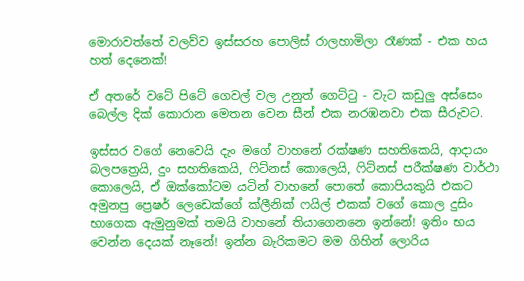මොරාවත්තේ වලව්ව ඉස්සරහ පොලිස් රාලහාමිලා රෑණක් - එක හය හත් දෙනෙක්!

ඒ අතරේ වටේ පිටේ ගෙවල් වල උනුත් ගෙට්ටු - වැට කඩුලු අස්සෙං බෙල්ල දික් කොරාන මෙතන වෙන සීන් එක නරඹනවා එක සීරුවට.

ඉස්සර වගේ නෙවෙයි දැං මගේ වාහනේ රක්ෂණ සහතිකෙයි, ආදායං බලපත්‍රෙයි, දුං සහතිකෙයි, ෆිට්නස් කොලෙයි, ෆිට්නස් පරීක්ෂණ වාර්ථා කොලෙයි, ඒ ඔක්කෝටම යටින් වාහනේ පොතේ කොපියකුයි එකට අමුනපු ප්‍රෙෂර් ලෙඩෙක්ගේ ක්ලීනික් ෆයිල් එකක් වගේ කොල දුසිං භාගෙක ඇමුනුමක් තමයි වාහනේ තියාගෙනනෙ ඉන්නේ! ඉතිං භය වෙන්න දෙයක් නෑනේ! ඉන්න බැරිකමට මම ගිහින් ලොරිය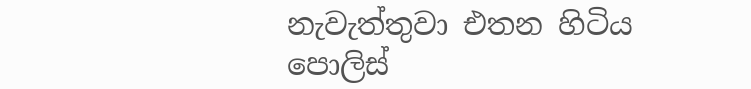නැවැත්තුවා එතන හිටිය පොලිස්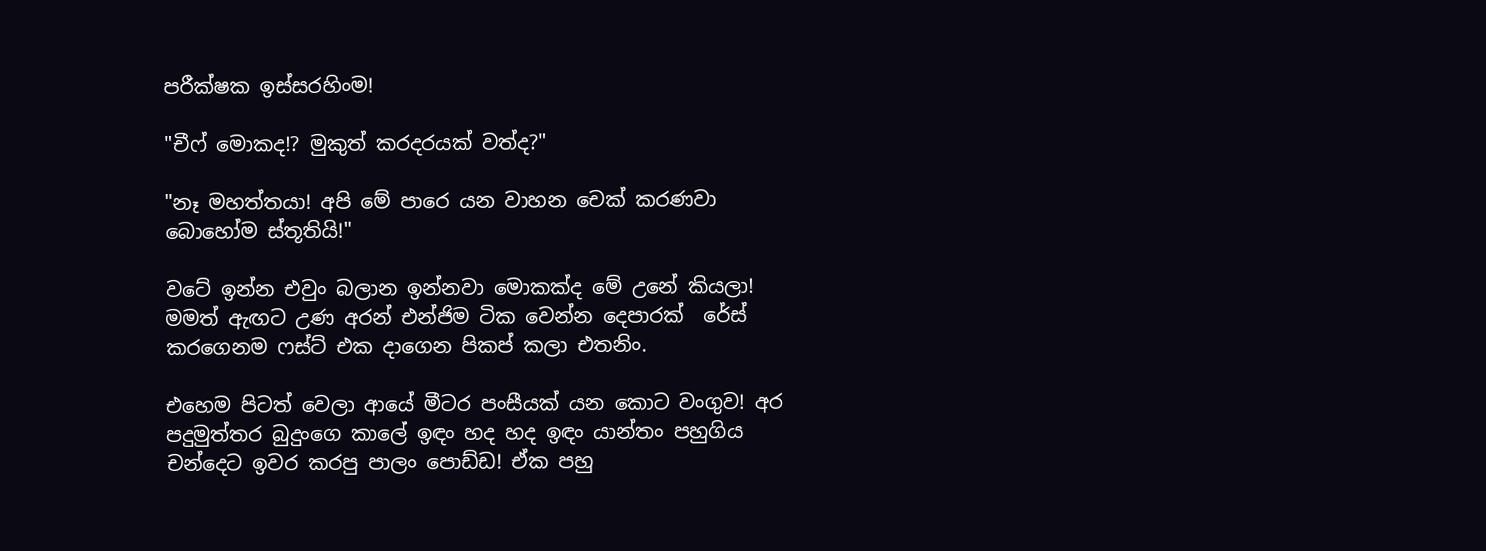පරීක්ෂක ඉස්සරහිංම!

"චීෆ් මොකද!? මුකුත් කරදරයක් වත්ද?"

"නෑ මහත්තයා! අපි මේ පාරෙ යන වාහන චෙක් කරණවා බොහෝම ස්තූතියි!"

වටේ ඉන්න එවුං බලාන ඉන්නවා මොකක්ද මේ උනේ කියලා!  මමත් ඇඟට උණ අරන් එන්ජිම ටික වෙන්න දෙපාරක්  රේස් කරගෙනම ෆස්ට් එක දාගෙන පිකප් කලා එතනිං.

එහෙම පිටත් වෙලා ආයේ මීටර පංසීයක් යන කොට වංගුව! අර පදුමුත්තර බුදුංගෙ කාලේ ඉඳං හද හද ඉඳං යාන්තං පහුගිය චන්දෙට ඉවර කරපු පාලං පොඩ්ඩ! ඒක පහු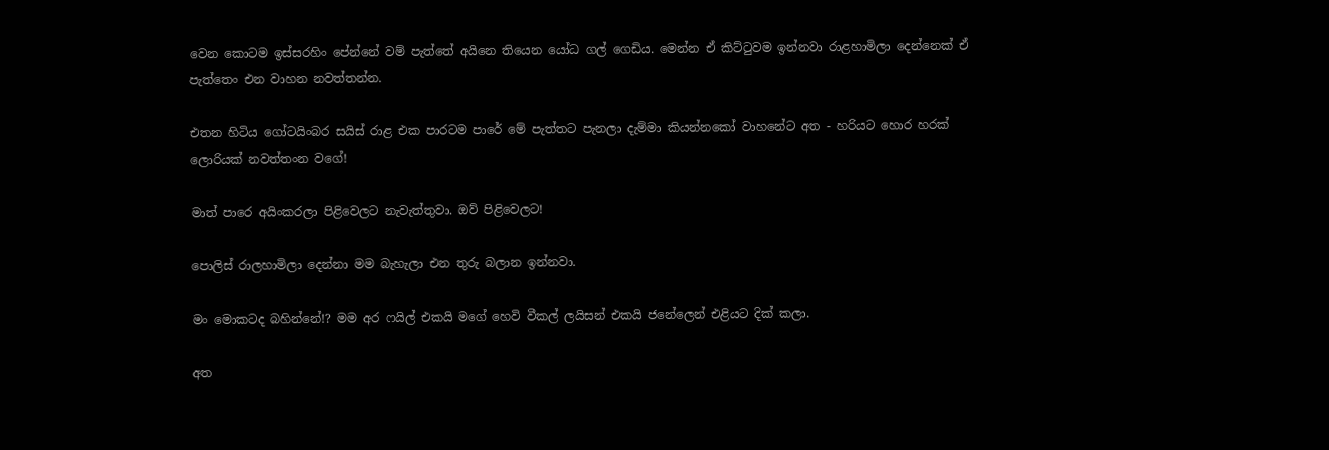වෙන කොටම ඉස්සරහිං පේන්නේ වම් පැත්තේ අයිනෙ තියෙන යෝධ ගල් ගෙඩිය. මෙන්න ඒ කිට්ටුවම ඉන්නවා රාළහාමිලා දෙන්නෙක් ඒ පැත්තෙං එන වාහන නවත්තන්න.

එතන හිටිය ගෝටයිංබර සයිස් රාළ එක පාරටම පාරේ මේ පැත්තට පැනලා දැම්මා කියන්නකෝ වාහනේට අත - හරියට හොර හරක් ලොරියක් නවත්තංන වගේ!

මාත් පාරෙ අයිංකරලා පිළිවෙලට නැවැත්තුවා. ඔව් පිළිවෙලට!

පොලිස් රාලහාමිලා දෙන්නා මම බැහැලා එන තුරු බලාන ඉන්නවා.

මං මොකටද බහින්නේ!? මම අර ෆයිල් එකයි මගේ හෙවි වීකල් ලයිසන් එකයි ජනේලෙන් එළියට දික් කලා.

අත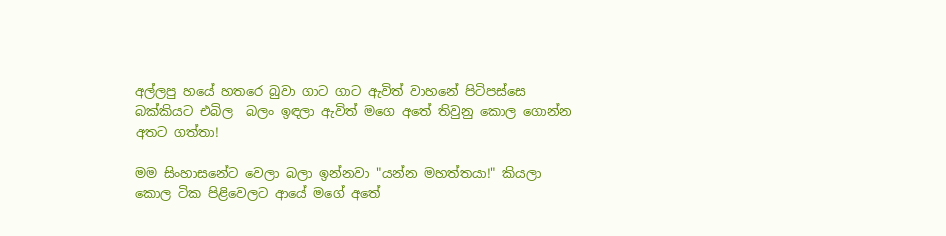අල්ලපු හයේ හතරෙ බුවා ගාට ගාට ඇවිත් වාහනේ පිටිපස්සෙ බක්කියට එබිල  බලං ඉඳලා ඇවිත් මගෙ අතේ තිවුනු කොල ගොන්න අතට ගත්තා!

මම සිංහාසනේට වෙලා බලා ඉන්නවා "යන්න මහත්තයා!" කියලා කොල ටික පිළිවෙලට ආයේ මගේ අතේ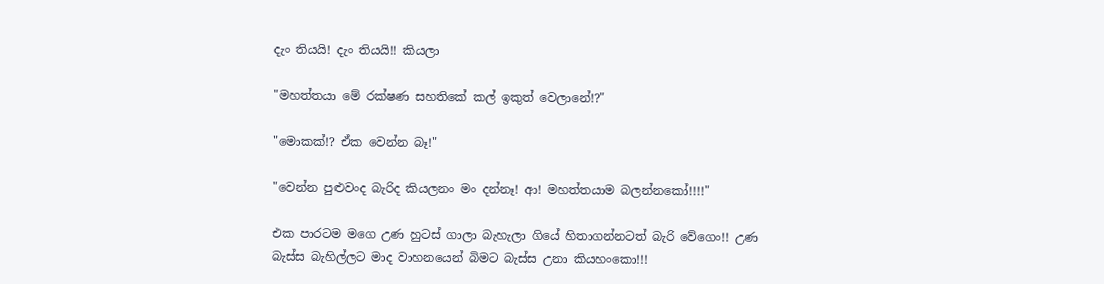දැං තියයි! දැං තියයි!! කියලා

"මහත්තයා මේ රක්ෂණ සහතිකේ කල් ඉකුත් වෙලානේ!?"

"මොකක්!? ඒක වෙන්න බෑ!"

"වෙන්න පුළුවංද බැරිද කියලනං මං දන්නෑ! ආ! මහත්තයාම බලන්නකෝ!!!!"

එක පාරටම මගෙ උණ හුටස් ගාලා බැහැලා ගියේ හිතාගන්නටත් බැරි වේගෙං!! උණ බැස්ස බැහිල්ලට මාද වාහනයෙන් බිමට බැස්ස උනා කියහංකො!!!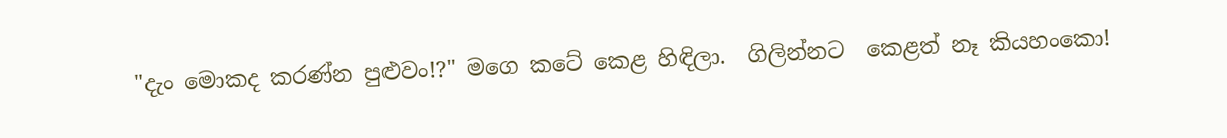"දැං මොකද කරණ්න පුළුවං!?" මගෙ කටේ කෙළ හිඳිලා.  ගිලින්නට  කෙළත් නෑ කියහංකො!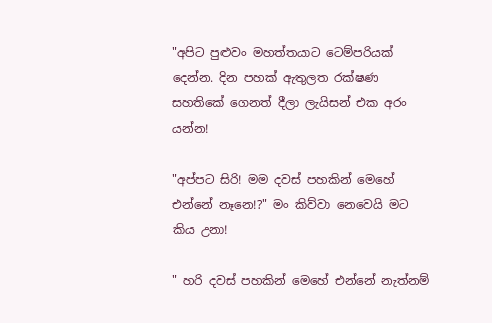"අපිට පුළුවං මහත්තයාට ටෙම්පරියක් දෙන්න. දින පහක් ඇතුලත රක්ෂණ සහතිකේ ගෙනත් දීලා ලැයිසන් එක අරං යන්න!

"අප්පට සිරි! මම දවස් පහකින් මෙහේ එන්නේ නෑනෙ!?" මං කිව්වා නෙවෙයි මට කිය උනා!

" හරි දවස් පහකින් මෙහේ එන්නේ නැත්නම්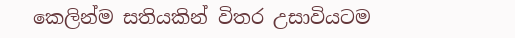කෙලින්ම සතියකින් විතර උසාවියටම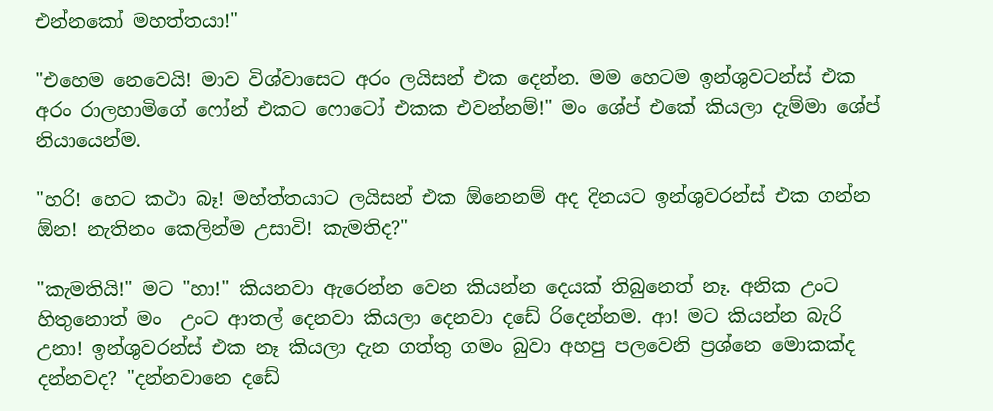එන්නකෝ මහත්තයා!"

"එහෙම නෙවෙයි! මාව විශ්වාසෙට අරං ලයිසන් එක දෙන්න. මම හෙටම ඉන්ශුවටන්ස් එක අරං රාලහාමිගේ ෆෝන් එකට ෆොටෝ එකක එවන්නම්!" මං ශේප් එකේ කියලා දැම්මා ශේප් නියායෙන්ම.

"හරි! හෙට කථා බෑ! මහ්ත්තයාට ලයිසන් එක ඕනෙනම් අද දිනයට ඉන්ශුවරන්ස් එක ගන්න ඕන! නැතිනං කෙලින්ම උසාවි! කැමතිද?"

"කැමතියි!" මට "හා!" කියනවා ඇරෙන්න වෙන කියන්න දෙයක් තිබුනෙත් නෑ. අනික උංට හිතුනොත් මං  උංට ආතල් දෙනවා කියලා දෙනවා දඩේ රිදෙන්නම. ආ! මට කියන්න බැරි උනා! ඉන්ශුවරන්ස් එක නෑ කියලා දැන ගත්තු ගමං බුවා අහපු පලවෙනි ප්‍රශ්නෙ මොකක්ද දන්නවද? "දන්නවානෙ දඩේ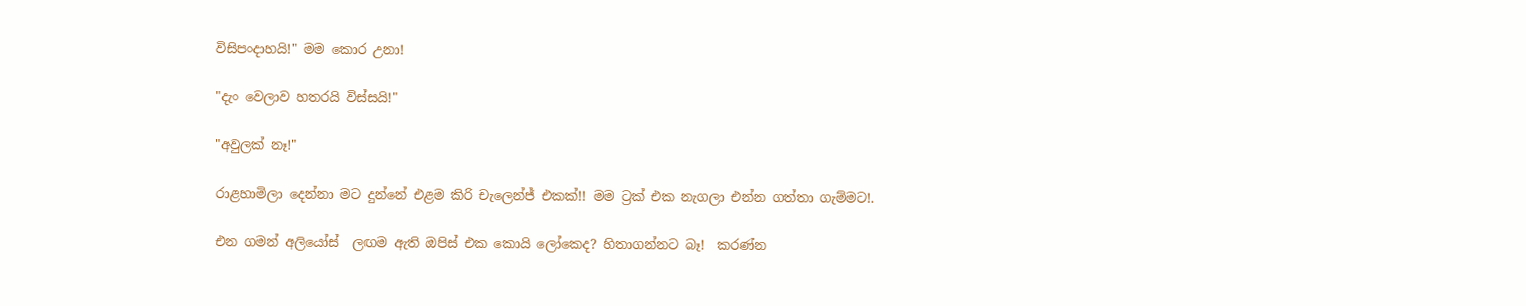විසිපංදාහයි!" මම කොර උනා!

"දැං වෙලාව හතරයි විස්සයි!"

"අවුලක් නෑ!"

රාළහාමිලා දෙන්නා මට දුන්නේ එළම කිරි චැලෙන්ජ් එකක්!! මම ට්‍රක් එක නැගලා එන්න ගත්තා ගැම්මට!.

එන ගමන් අලියෝස්  ලඟම ඇති ඔපිස් එක කොයි ලෝකෙද? හිතාගන්නට බෑ!  කරණ්න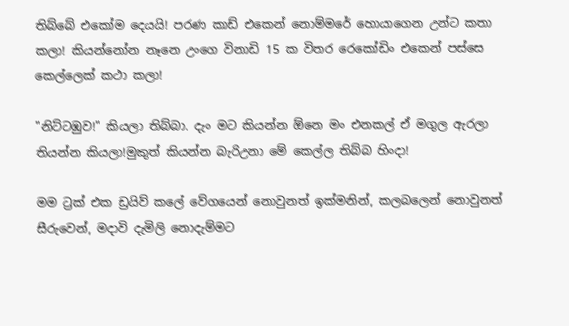තිබ්බේ එකෝම දෙයයි! පරණ කාඩ් එකෙන් නොම්මරේ හොයාගෙන උන්ට කතා කලා! කියන්නෝන නෑනෙ උංගෙ විනාඩි 15 ක විතර රෙකෝඩිං එකෙන් පස්සෙ කෙල්ලෙක් කථා කලා!

"නිට්ටඹුව!" කියලා තිබ්බා. දැං මට කියන්න ඕනෙ මං එනකල් ඒ මගුල ඇරලා තියන්න කියලා!මුකුත් කියන්න බැරිඋනා මේ කෙල්ල තිබ්බ හිංදා!

මම ට්‍රක් එක ඩ්‍රයිව් කලේ වේගයෙන් නොවුනත් ඉක්මනින්, කලබලෙන් නොවුනත් සීරුවෙන්, මදාවි දැමිලි නොදැම්මට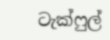ටැක්ෆුල්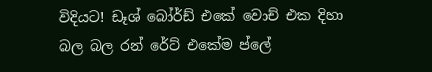විදියට! ඩෑශ් බෝර්ඩ් එකේ වොච් එක දිහා බල බල රන් රේට් එකේම ප්ලේ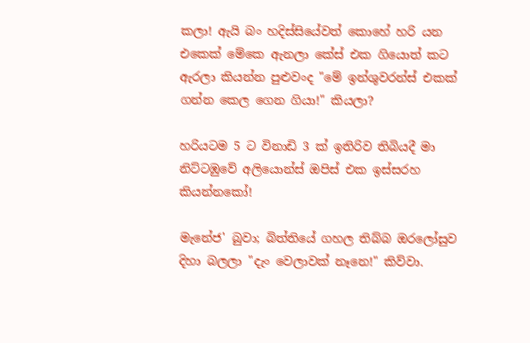කලා! ඇයි බං හදිස්සියේවත් කොහේ හරි යන එකෙක් මේකෙ ඇනලා කේස් එක ගියොත් කට ඇරලා කියන්න පුළුවංද "මේ ඉන්ශුවරන්ස් එකක් ගන්න කෙල ගෙන ගියා!" කියලා?

හරියටම 5 ට විනාඩි 3 ක් ඉතිරිව තිබියදී මා නිට්ටඹුවේ අලියොන්ස් ඔපිස් එක ඉස්සරහ කියන්නකෝ!

මැනේජ' බුවා; බිත්තියේ ගහල තිබ්බ ඔරලෝසුව දිහා බලලා "දැං වෙලාවක් නෑනෙ!" කිව්වා.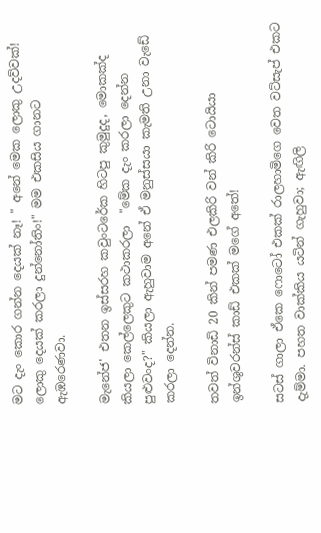මට දැං කොර ගන්න දෙයක් නෑ! " අනේ මෙක ලොකු උදව්වක්! ලොකු දෙයක් කරලා දුන්නෝතිං!" මම එකසිය ගානට ඇඹරෙණවා.

මැනේජ' එතන ඉස්සරහ කවුංටරේක හිටපු කුමුදුද, මොකක්ද කියලා කෙල්ලෙකුට කථාකරලා  "මේක දැං කරලා දෙන්න පුළුවංද?" කියලා ඇහුවාම අනේ ඒ මනුස්සයා කැමති උනා වැඩේ කරලා දෙන්න.

තවත් විනාඩි 20 කින් පමණ එලකිරි වන් කිරි ටොයියා ඉන්ශුවරන්ස් කාඩ් එකක් මගේ අතේ!

සටස් ගාලා ඒකෙ ෆොටෝ එකක් රාලහාමිගෙ වෙත වට්සැප් එකට දැම්මා. පහත වාක්කිය යටින් ගැහුවා; ඇඟිලි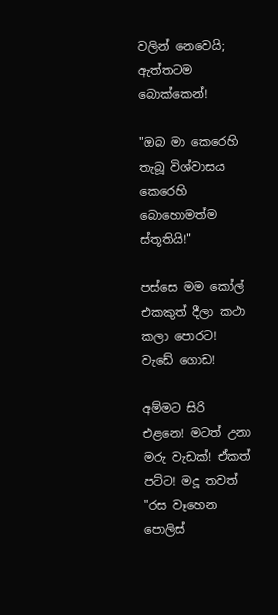වලින් නෙවෙයි; ඇත්තටම බොක්කෙන්!

"ඔබ මා කෙරෙහි තැබූ විශ්වාසය කෙරෙහි බොහොමත්ම ස්තූතියි!"

පස්සෙ මම කෝල් එකකුත් දීලා කථා කලා පොරට! වැඩේ ගොඩ!

අම්මට සිරි එළනෙ! මටත් උනා මරු වැඩක්! ඒකත් පට්ට! මදූ තවත් "රස වෑහෙන පොලිස්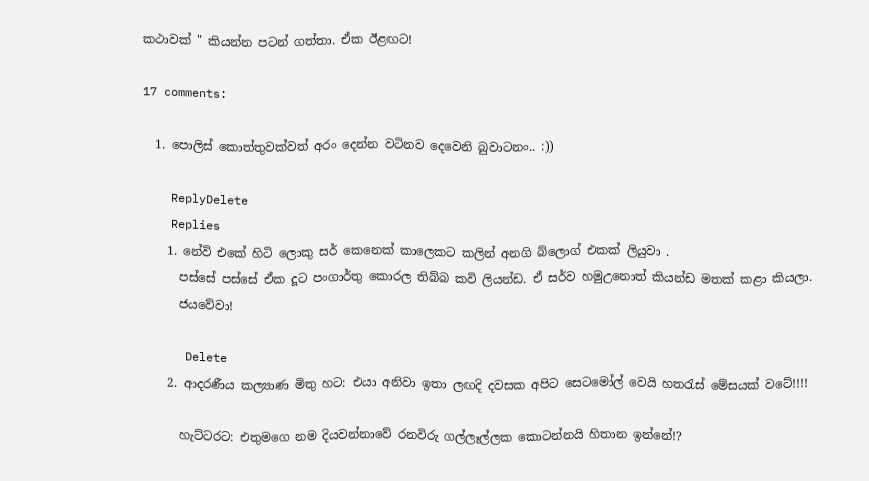කථාවක් " කියන්න පටන් ගත්තා. ඒක ඊළඟට!

17 comments:

  1. පොලිස් කොත්තුවක්වත් අරං දෙන්න වටිනව දෙවෙනි බුවාටනං.. :))

    ReplyDelete
    Replies
    1. නේවි එකේ හිටි ලොකු සර් කෙනෙක් කාලෙකට කලින් අනගි බ්ලොග් එකක් ලියුවා .
      පස්සේ පස්සේ ඒක දූට පංගාර්තු කොරල තිබ්බ කවි ලියන්ඩ. ඒ සර්ව හමුඋනොත් කියන්ඩ මතක් කළා කියලා.
      ජයවේවා!

      Delete
    2. ආදරණීය කල්‍යාණ මිතු හට: එයා අනිවා ඉතා ලඟදි දවසක අපිට සෙටමෝල් වෙයි හතරැස් මේසයක් වටේ!!!!

      හැට්ටරට: එතුමගෙ නම දියවන්නාවේ රනවිරු ගල්ලෑල්ලක කොටන්නයි හිතාන ඉන්නේ!?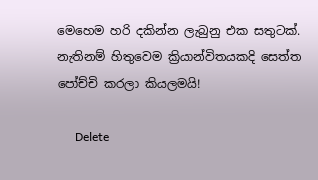මෙහෙම හරි දකින්න ලැබුනු එක සතුටක්. නැතිනම් හිතුවෙම ක්‍රියාන්විතයකදි සෙත්ත පෝච්චි කරලා කියලමයි!

      Delete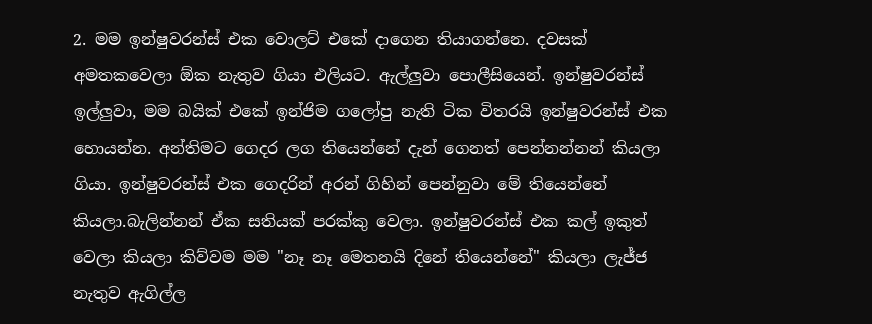2. මම ඉන්ෂුවරන්ස් එක වොලට් එකේ දාගෙන තියාගන්නෙ. දවසක් අමතකවෙලා ඕක නැතුව ගියා එලියට. ඇල්ලුවා පොලීසියෙන්. ඉන්ෂුවරන්ස් ඉල්ලුවා, මම බයික් එකේ ඉන්ජිම ගලෝපු නැති ටික විතරයි ඉන්ෂුවරන්ස් එක හොයන්න. අන්තිමට ගෙදර ලග තියෙන්නේ දැන් ගෙනත් පෙන්නන්නන් කියලා ගියා. ඉන්ෂුවරන්ස් එක ගෙදරින් අරන් ගිහින් පෙන්නුවා මේ තියෙන්නේ කියලා.බැලින්නන් ඒක සතියක් පරක්කු වෙලා. ඉන්ෂුවරන්ස් එක කල් ඉකුත් වෙලා කියලා කිව්වම මම "නෑ නෑ මෙතනයි දිනේ තියෙන්නේ" කියලා ලැජ්ජ නැතුව ඇගිල්ල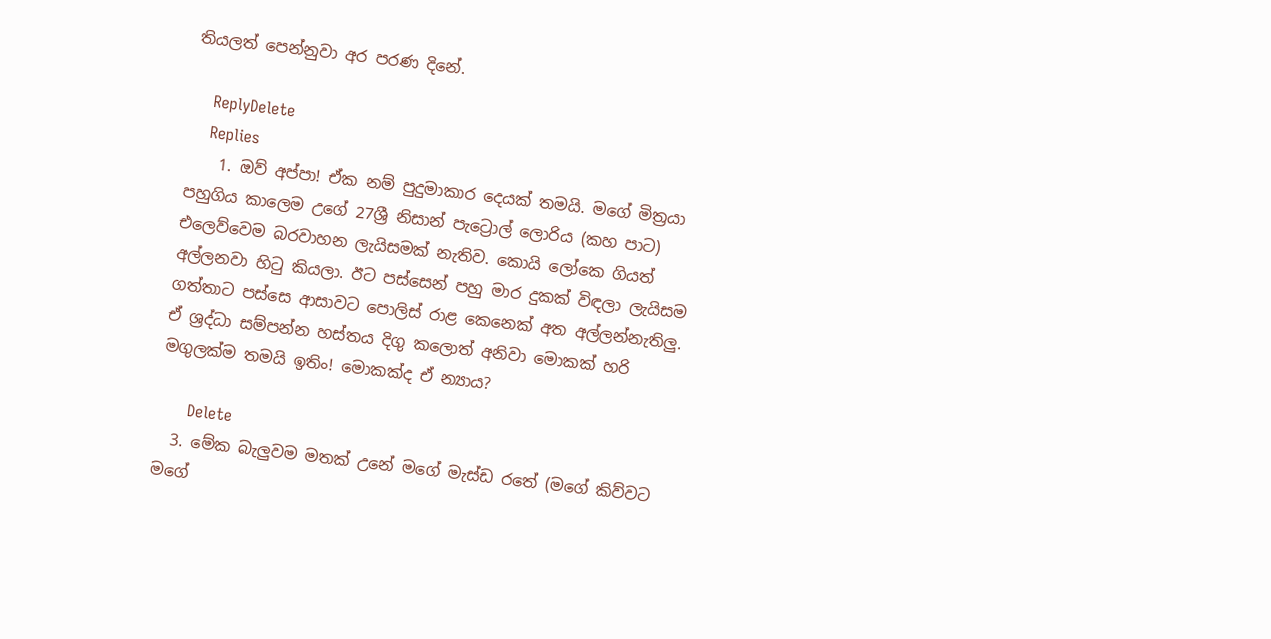තියලත් පෙන්නුවා අර පරණ දිනේ.

    ReplyDelete
    Replies
    1. ඔව් අප්පා! ඒක නම් පුදුමාකාර දෙයක් තමයි. මගේ මිත්‍රයා පහුගිය කාලෙම උගේ 27ශ්‍රී නිසාන් පැට්‍රොල් ලොරිය (කහ පාට) එලෙව්වෙම බරවාහන ලැයිසමක් නැතිව. කොයි ලෝකෙ ගියත් අල්ලනවා හිටු කියලා. ඊට පස්සෙන් පහු මාර දුකක් විඳලා ලැයිසම ගත්තාට පස්සෙ ආසාවට පොලිස් රාළ කෙනෙක් අත අල්ලන්නැතිලු. ඒ ශ්‍රද්ධා සම්පන්න හස්තය දිගු කලොත් අනිවා මොකක් හරි මගුලක්ම තමයි ඉතිං! මොකක්ද ඒ න්‍යාය?

      Delete
  3. මේක බැලුවම මතක් උනේ මගේ මැස්ඩ රතේ (මගේ කිව්වට මගේ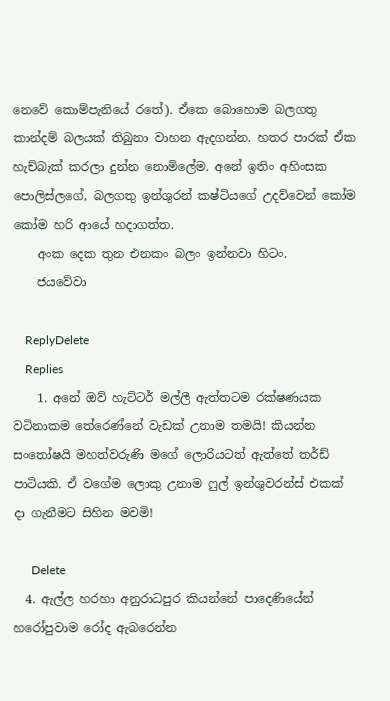නෙවේ කොම්පැනියේ රතේ). ඒකෙ බොහොම බලගතු කාන්දම් බලයක් තිබුනා වාහන ඇදගන්න. හතර පාරක් ඒක හැච්බැක් කරලා දුන්න නොමිලේම. අනේ ඉතිං අහිංසක පොලිස්ලගේ, බලගතු ඉන්ශුරන් කෂ්ටියගේ උදව්වෙන් කෝම කෝම හරි ආයේ හදාගත්ත.
    අංක දෙක තුන එනකං බලං ඉන්නවා හිටං.
    ජයවේවා

    ReplyDelete
    Replies
    1. අනේ ඔව් හැට්ටර් මල්ලී ඇත්තටම රක්ෂණයක වටිනාකම තේරෙණ්නේ වැඩක් උනාම තමයි! කියන්න සංතෝෂයි මහත්වරුණි මගේ ලොරියටත් ඇත්තේ තර්ඩ් පාටියකි. ඒ වගේම ලොකු උනාම ෆුල් ඉන්ශුවරන්ස් එකක් දා ගැනීමට සිහින මවමි!

      Delete
  4. ඇල්ල හරහා අනුරාධපුර කියන්නේ පාදෙණියේන් හරෝපුවාම රෝද ඇබරෙන්න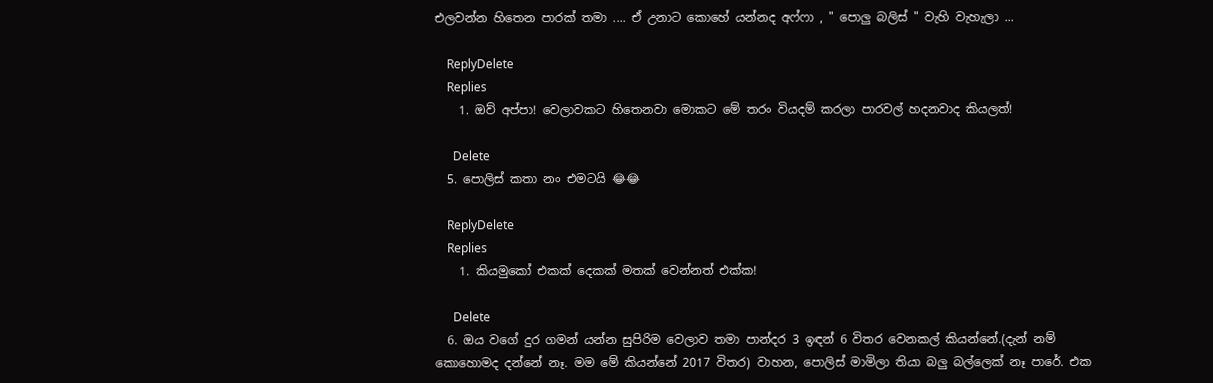එලවන්න හිතෙන පාරක් තමා .... ඒ උනාට කොහේ යන්නද අෆ්ෆා , " පොලු බලිස් " වැහි වැහැලා ...

    ReplyDelete
    Replies
    1. ඔව් අප්පා! වෙලාවකට හිතෙනවා මොකට මේ තරං වියදම් කරලා පාරවල් හදනවාද කියලත්!

      Delete
  5. පොලිස් කතා නං එමටයි 😂😂

    ReplyDelete
    Replies
    1. කියමුකෝ එකක් දෙකක් මතක් වෙන්නත් එක්ක!

      Delete
  6. ඔය වගේ දුර ගමන් යන්න සුපිරිම වෙලාව තමා පාන්දර 3 ඉඳන් 6 විතර වෙනකල් කියන්නේ.(දැන් නම් කොහොමද දන්නේ නෑ. මම මේ කියන්නේ 2017 විතර) වාහන, පොලිස් මාමිලා තියා බලු බල්ලෙක් නෑ පාරේ. එක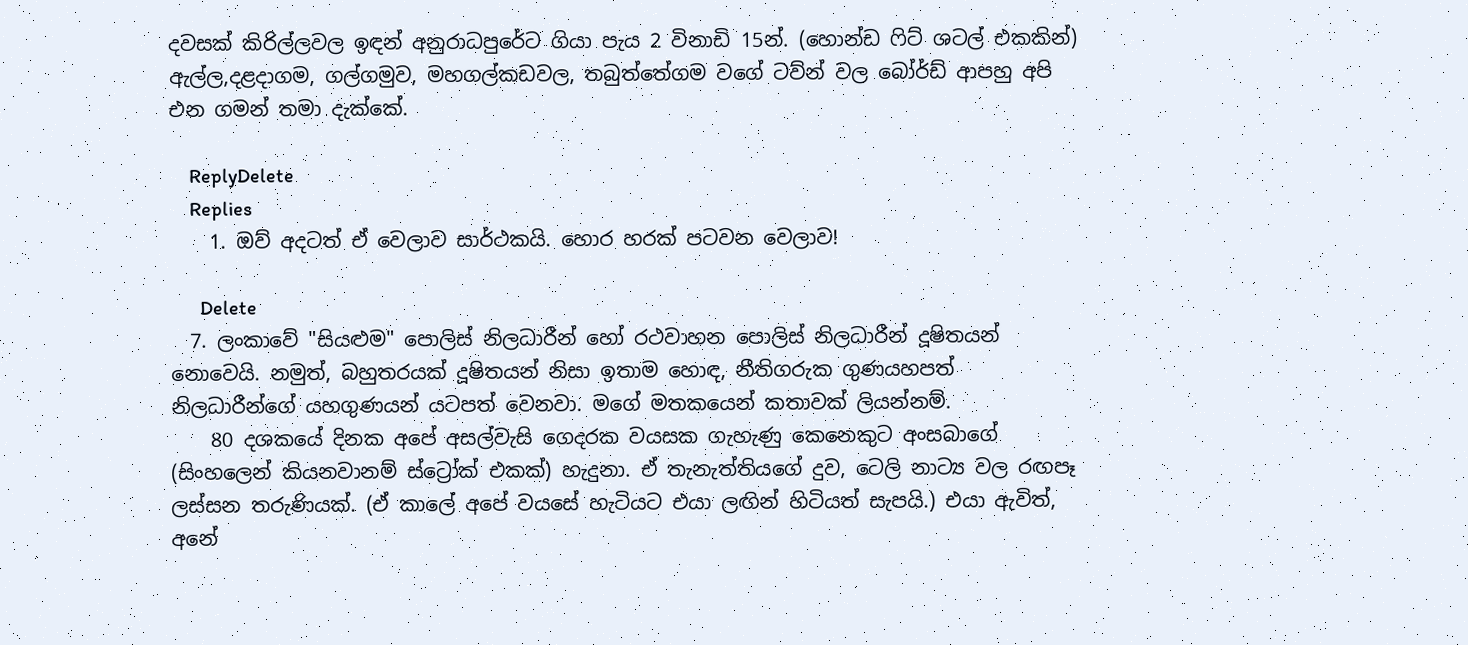දවසක් කිරිල්ලවල ඉඳන් අනුරාධපුරේට ගියා පැය 2 විනාඩි 15න්. (හොන්ඩ ෆිට් ශටල් එකකින්) ඇල්ල,දළදාගම, ගල්ගමුව, මහගල්කඩවල, තබුත්තේගම වගේ ටව්න් වල බෝර්ඩ් ආපහු අපි එන ගමන් තමා දැක්කේ.

    ReplyDelete
    Replies
    1. ඔව් අදටත් ඒ වෙලාව සාර්ථකයි. හොර හරක් පටවන වෙලාව!

      Delete
  7. ලංකාවේ "සියළුම" පොලිස් නිලධාරීන් හෝ රථවාහන පොලිස් නිලධාරීන් දූෂිතයන් නොවෙයි. නමුත්, බහුතරයක් දූෂිතයන් නිසා ඉතාම හොඳ, නීතිගරුක ගුණයහපත් නිලධාරීන්ගේ යහගුණයන් යටපත් වෙනවා. මගේ මතකයෙන් කතාවක් ලියන්නම්.
    80 දශකයේ දිනක අපේ අසල්වැසි ගෙදරක වයසක ගැහැණු කෙනෙකුට අංසබාගේ (සිංහලෙන් කියනවානම් ස්ට්‍රෝක් එකක්) හැදුනා. ඒ තැනැත්තියගේ දුව, ටෙලි නාට්‍ය වල රඟපෑ ලස්සන තරුණියක්. (ඒ කාලේ අපේ වයසේ හැටියට එයා ලඟින් හිටියත් සැපයි.) එයා ඇවිත්, අනේ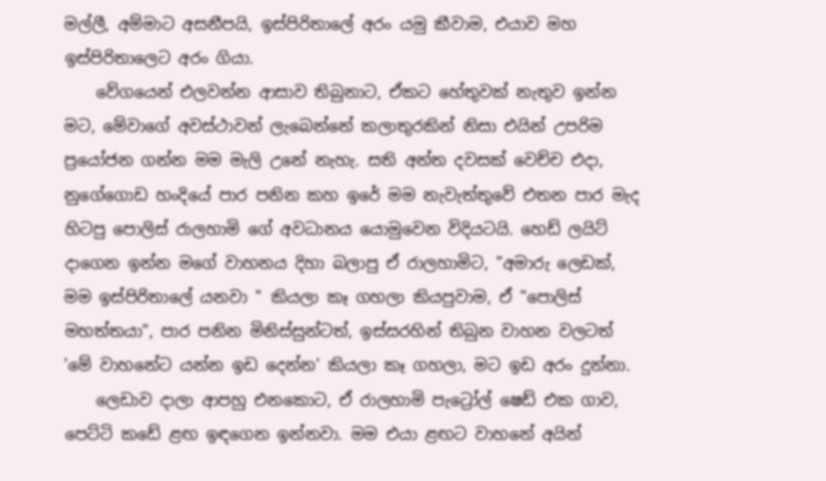මල්ලී, අම්මාට අසනීපයි, ඉස්පිරිතාලේ අරං යමු කීවාම, එයාව මහ ඉස්පිරිතාලෙට අරං ගියා.
    වේගයෙන් එලවන්න ආසාව තිබුනාට, ඒකට හේතුවක් නැතුව ඉන්න මට, මේවාගේ අවස්ථාවන් ලැබෙන්නේ කලාතුරකින් නිසා එයින් උපරිම ප්‍රයෝජන ගන්න මම මැලි උනේ නැහැ. සති අන්ත දවසක් වෙච්ච එදා, නුගේගොඩ හංදියේ පාර පනින කහ ඉරේ මම නැවැත්තුවේ එතන පාර මැද හිටපු පොලිස් රාලහාමි ගේ අවධානය යොමුවෙන විදියටයි. හෙඩ් ලයිට් දාගෙන ඉන්න මගේ වාහනය දිහා බලාපු ඒ රාලහාමිට, "අමාරු ලෙඩක්, මම ඉස්පිරිතාලේ යනවා " කියලා කෑ ගහලා කියපුවාම, ඒ "පොලිස් මහත්තයා", පාර පනින මිනිස්සුන්ටත්, ඉස්සරහින් තිබුන වාහන වලටත් 'මේ වාහනේට යන්න ඉඩ දෙන්න' කියලා කෑ ගහලා, මට ඉඩ අරං දුන්නා.
    ලෙඩාව දාලා ආපහු එනකොට, ඒ රාලහාමි පැට්‍රෝල් ෂෙඩ් එක ගාව, පෙට්ටි කඩේ ළඟ ඉඳගෙන ඉන්නවා. මම එයා ළඟට වාහනේ අයින්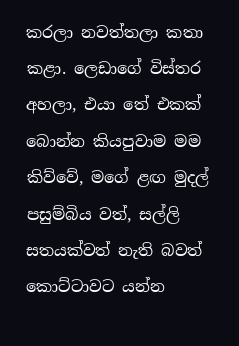කරලා නවත්තලා කතා කළා. ලෙඩාගේ විස්තර අහලා, එයා තේ එකක් බොන්න කියපුවාම මම කිව්වේ, මගේ ළඟ මුදල් පසුම්බිය වත්, සල්ලි සතයක්වත් නැති බවත් කොට්ටාවට යන්න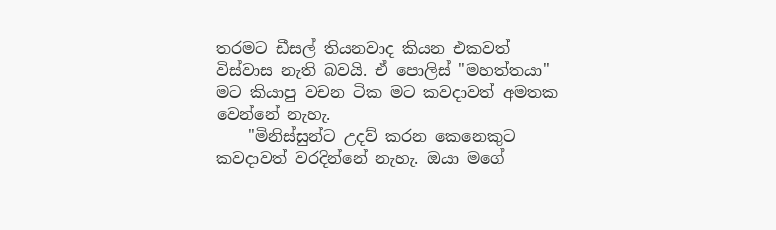තරමට ඩීසල් තියනවාද කියන එකවත් විස්වාස නැති බවයි. ඒ පොලිස් "මහත්තයා" මට කියාපු වචන ටික මට කවදාවත් අමතක වෙන්නේ නැහැ.
    "මිනිස්සුන්ට උදව් කරන කෙනෙකුට කවදාවත් වරදින්නේ නැහැ. ඔයා මගේ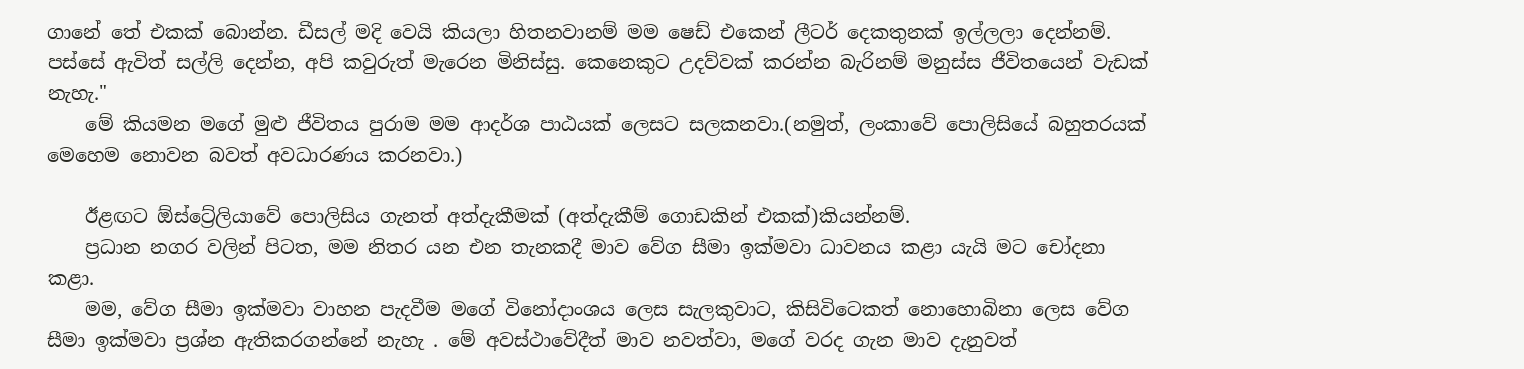ගානේ තේ එකක් බොන්න. ඩීසල් මදි වෙයි කියලා හිතනවානම් මම ෂෙඩ් එකෙන් ලීටර් දෙකතුනක් ඉල්ලලා දෙන්නම්. පස්සේ ඇවිත් සල්ලි දෙන්න, අපි කවුරුත් මැරෙන මිනිස්සු. කෙනෙකුට උදව්වක් කරන්න බැරිනම් මනුස්ස ජීවිතයෙන් වැඩක් නැහැ."
    මේ කියමන මගේ මුළු ජීවිතය පුරාම මම ආදර්ශ පාඨයක් ලෙසට සලකනවා.(නමුත්, ලංකාවේ පොලිසියේ බහුතරයක් මෙහෙම නොවන බවත් අවධාරණය කරනවා.)

    ඊළඟට ඕස්ට්‍රේලියාවේ පොලිසිය ගැනත් අත්දැකීමක් (අත්දැකීම් ගොඩකින් එකක්)කියන්නම්.
    ප්‍රධාන නගර වලින් පිටත, මම නිතර යන එන තැනකදී මාව වේග සීමා ඉක්මවා ධාවනය කළා යැයි මට චෝදනා කළා.
    මම, වේග සීමා ඉක්මවා වාහන පැදවීම මගේ විනෝදාංශය ලෙස සැලකුවාට, කිසිවිටෙකත් නොහොබිනා ලෙස වේග සීමා ඉක්මවා ප්‍රශ්න ඇතිකරගන්නේ නැහැ . මේ අවස්ථාවේදීත් මාව නවත්වා, මගේ වරද ගැන මාව දැනුවත්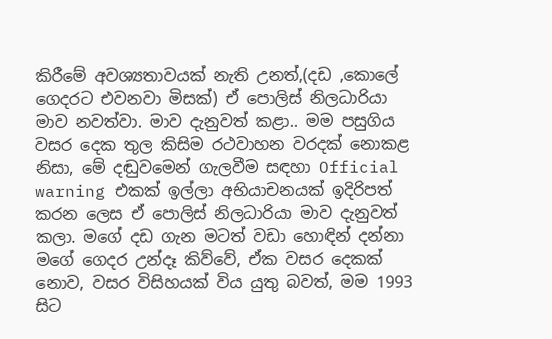කිරීමේ අවශ්‍යතාවයක් නැති උනත්,(දඩ ,කොලේ ගෙදරට එවනවා මිසක්) ඒ පොලිස් නිලධාරියා මාව නවත්වා. මාව දැනුවත් කළා.. මම පසුගිය වසර දෙක තුල කිසිම රථවාහන වරදක් නොකළ නිසා, මේ දඬුවමෙන් ගැලවීම සඳහා Official warning එකක් ඉල්ලා අභියාචනයක් ඉදිරිපත් කරන ලෙස ඒ පොලිස් නිලධාරියා මාව දැනුවත් කලා. මගේ දඩ ගැන මටත් වඩා හොඳින් දන්නා මගේ ගෙදර උන්දෑ කිව්වේ, ඒක වසර දෙකක් නොව, වසර විසිහයක් විය යුතු බවත්, මම 1993 සිට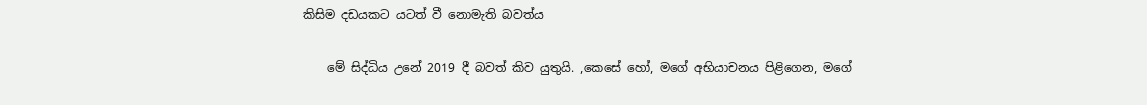කිසිම දඩයකට යටත් වී නොමැති බවත්ය

    මේ සිද්ධිය උනේ 2019 දී බවත් කිව යුතුයි. ,කෙසේ හෝ, මගේ අභියාචනය පිළිගෙන, මගේ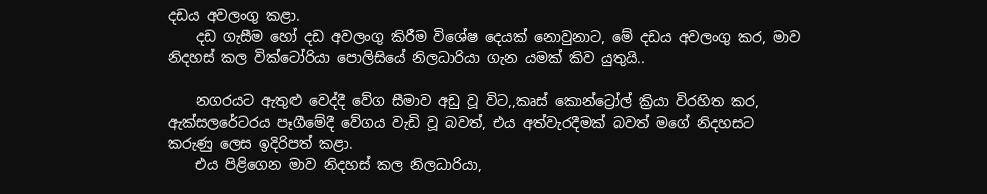දඩය අවලංගු කළා.
    දඩ ගැසීම හෝ දඩ අවලංගු කිරීම විශේෂ දෙයක් නොවුනාට, මේ දඩය අවලංගු කර, මාව නිදහස් කල වික්ටෝරියා පොලිසියේ නිලධාරියා ගැන යමක් කිව යුතුයි..

    නගරයට ඇතුළු වෙද්දී වේග සීමාව අඩු වූ විට,,කෘස් කොන්ට්‍රෝල් ක්‍රියා විරහිත කර, ඇක්සලරේටරය පෑගීමේදී වේගය වැඩි වූ බවත්, එය අත්වැරදීමක් බවත් මගේ නිදහසට කරුණු ලෙස ඉදිරිපත් කළා.
    එය පිළිගෙන මාව නිදහස් කල නිලධාරියා,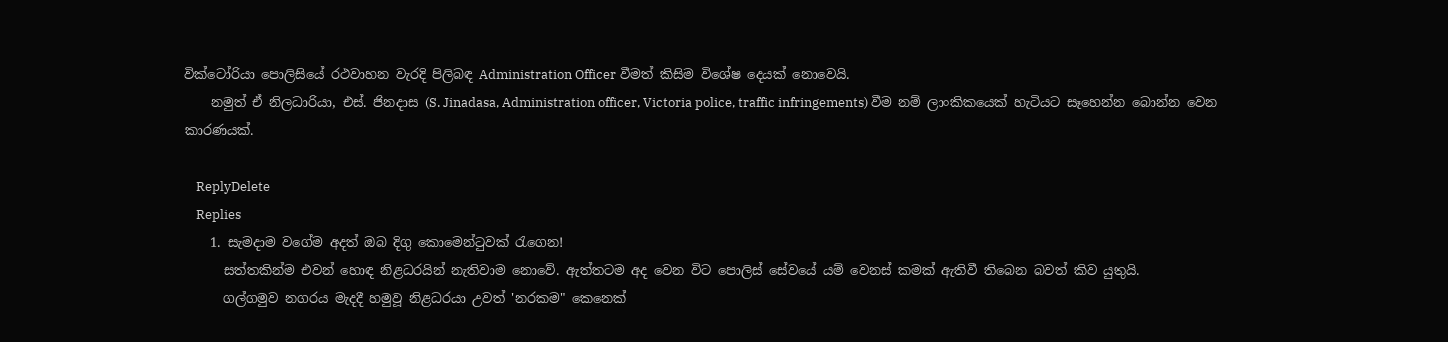වික්ටෝරියා පොලිසියේ රථවාහන වැරදි පිලිබඳ Administration Officer වීමත් කිසිම විශේෂ දෙයක් නොවෙයි.
    නමුත් ඒ නිලධාරියා, එස්. ජිනදාස (S. Jinadasa, Administration officer, Victoria police, traffic infringements) වීම නම් ලාංකිකයෙක් හැටියට සෑහෙන්න බොන්න වෙන කාරණයක්.

    ReplyDelete
    Replies
    1. සැමදාම වගේම අදත් ඔබ දිගු කොමෙන්ටුවක් රැගෙන!
      සත්තකින්ම එවන් හොඳ නිළධරයින් නැතිවාම නොවේ. ඇත්තටම අද වෙන විට පොලිස් සේවයේ යම් වෙනස් කමක් ඇතිවී තිබෙන බවත් කිව යුතුයි.
      ගල්ගමුව නගරය මැදදී හමුවූ නිළධරයා උවත් 'නරකම" කෙනෙක්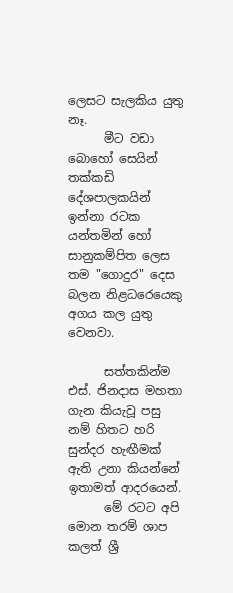ලෙසට සැලකිය යුතු නෑ.
      මීට වඩා බොහෝ සෙයින් තක්කඩි දේශපාලකයින් ඉන්නා රටක යන්තමින් හෝ සානුකම්පිත ලෙස තම "ගොදුර" දෙස බලන නිළධරෙයෙකු අගය කල යුතු වෙනවා.

      සත්තකින්ම එස්. ජිනදාස මහතා ගැන කියැවූ පසු නම් හිතට හරි සුන්දර හැඟීමක් ඇති උනා කියන්නේ ඉතාමත් ආදරයෙන්.
      මේ රටට අපි මොන තරම් ශාප කලත් ශ්‍රී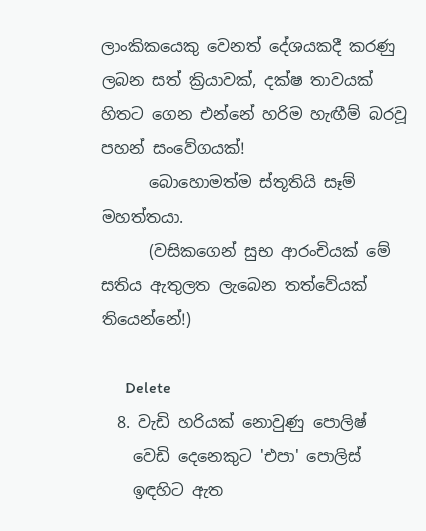ලාංකිකයෙකු වෙනත් දේශයකදී කරණු ලබන සත් ක්‍රියාවක්, දක්ෂ තාවයක් හිතට ගෙන එන්නේ හරිම හැඟීම් බරවූ පහන් සංවේගයක්!
      බොහොමත්ම ස්තූතියි සෑම් මහත්තයා.
      (වසිකගෙන් සුභ ආරංචියක් මේ සතිය ඇතුලත ලැබෙන තත්වේයක් තියෙන්නේ!)

      Delete
  8. වැඩි හරියක් නොවුණු පොලිෂ්
    වෙඩි දෙනෙකුට 'එපා' පොලිස්
    ඉඳහිට ඇත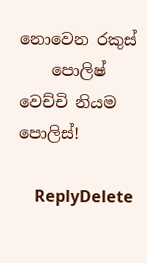නොවෙන රකුස්
    පොලිෂ් වෙච්චි නියම පොලිස්!

    ReplyDelete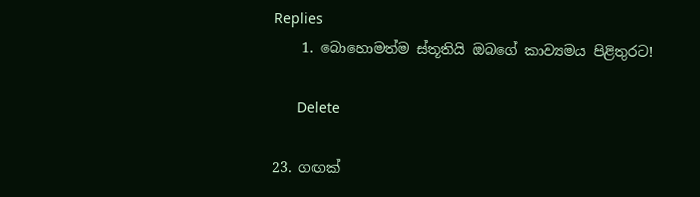Replies
    1. බොහොමත්ම ස්තූතියි ඔබගේ කාව්‍යමය පිළිතුරට!

      Delete

23. ගඟක්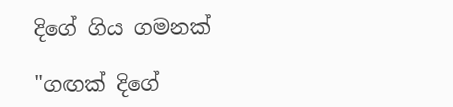දිගේ ගිය ගමනක්

"ගඟක් දිගේ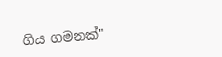ගිය ගමනක්"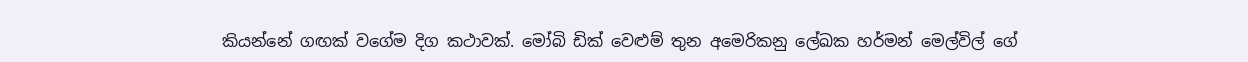කියන්නේ ගඟක් වගේම දිග කථාවක්. මෝබි ඩික් වෙළුම් තුන අමෙරිකනු ලේඛක හර්මන් මෙල්විල් ගේ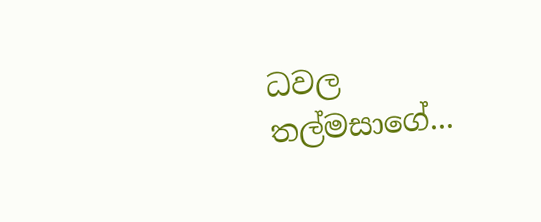ධවල තල්මසාගේ...